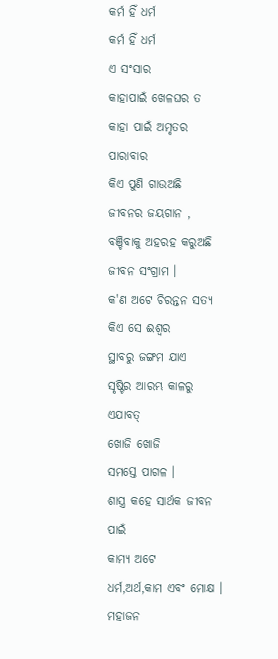କର୍ମ ହିଁ ଧର୍ମ
କର୍ମ ହିଁ ଧର୍ମ
ଏ ସଂସାର
କାହାପାଇଁ ଖେଳଘର ତ
କାହା ପାଇଁ ଅମୃତର ପାରାବାର
କିଏ ପୁଣି ଗାଉଅଛି
ଜୀବନର ଜୟଗାନ ,
ବଞ୍ଚିବାକୁ ଅହରହ କରୁଅଛି
ଜୀବନ ସଂଗ୍ରାମ ।
କ'ଣ ଅଟେ ଚିରନ୍ତନ ସତ୍ୟ
କିଏ ସେ ଈଶ୍ୱର
ସ୍ଥାବରୁ ଜଙ୍ଗମ ଯାଏ
ସୃଷ୍ଟିର ଆରମ୍ଭ କାଳରୁ ଏଯାବତ୍
ଖୋଜି ଖୋଜି
ସମସ୍ତେ ପାଗଳ ।
ଶାସ୍ତ୍ର କହେ ସାର୍ଥକ ଜୀବନ ପାଇଁ
କାମ୍ୟ ଅଟେ
ଧର୍ମ,ଅର୍ଥ,କାମ ଏବଂ ମୋକ୍ଷ ।
ମହାଜନ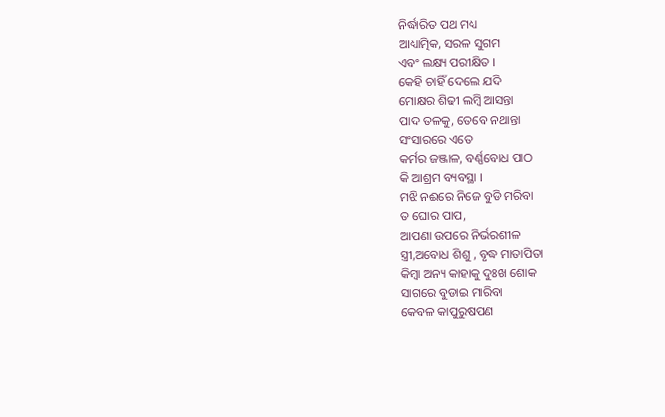ନିର୍ଦ୍ଧାରିତ ପଥ ମଧ୍ୟ
ଆଧ୍ୟାତ୍ମିକ, ସରଳ ସୁଗମ
ଏବଂ ଲକ୍ଷ୍ୟ ପରୀକ୍ଷିତ ।
କେହି ଚାହିଁ ଦେଲେ ଯଦି
ମୋକ୍ଷର ଶିଢୀ ଲମ୍ବି ଆସନ୍ତା
ପାଦ ତଳକୁ, ତେବେ ନଥାନ୍ତା
ସଂସାରରେ ଏତେ
କର୍ମର ଜଞ୍ଜାଳ, ବର୍ଣ୍ଣବୋଧ ପାଠ
କି ଆଶ୍ରମ ବ୍ୟବସ୍ଥା ।
ମଝି ନଈରେ ନିଜେ ବୁଡି ମରିବା
ତ ଘୋର ପାପ,
ଆପଣା ଉପରେ ନିର୍ଭରଶୀଳ
ସ୍ତ୍ରୀ,ଅବୋଧ ଶିଶୁ , ବୃଦ୍ଧ ମାତାପିତା
କିମ୍ବା ଅନ୍ୟ କାହାକୁ ଦୁଃଖ ଶୋକ
ସାଗରେ ବୁଡାଇ ମାରିବା
କେବଳ କାପୁରୁଷପଣ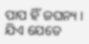ପାପ ହିଁ ଜଘନ୍ୟ ।
ଯିଏ ଯେତେ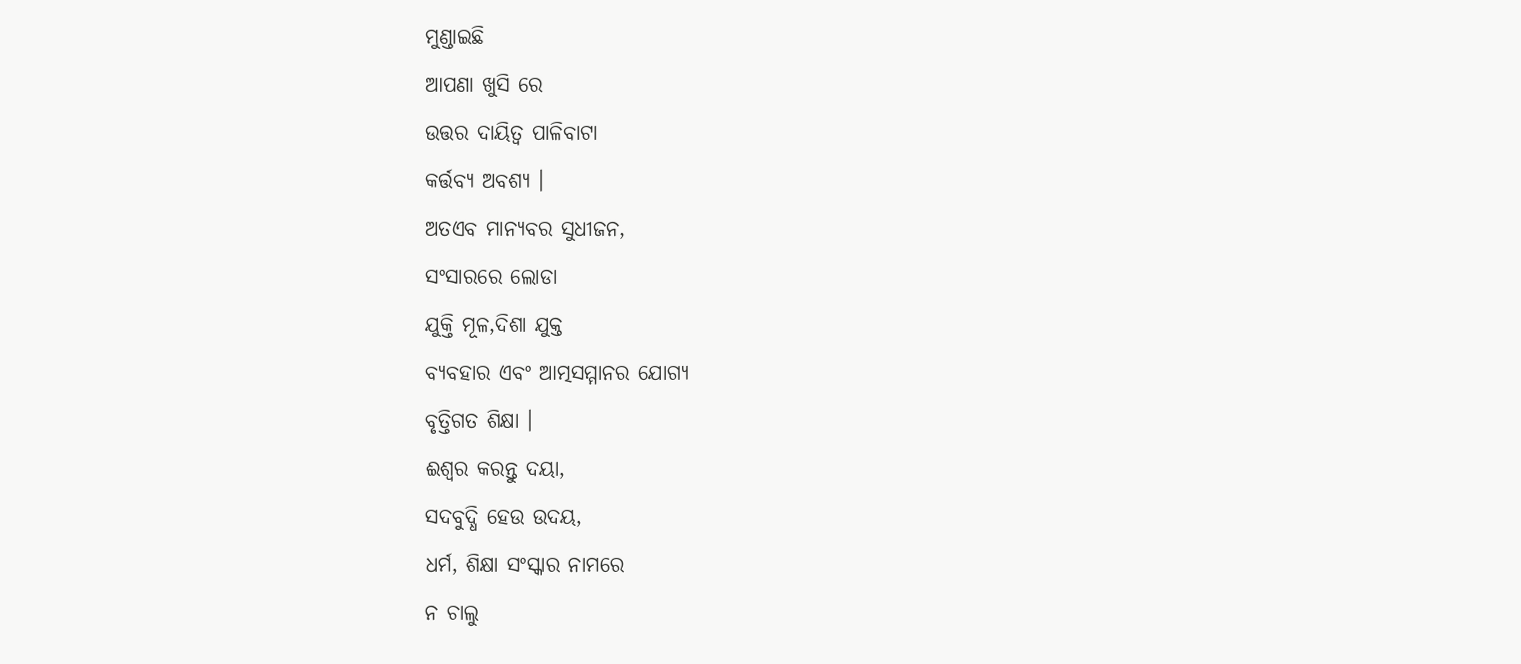ମୁଣ୍ଡାଇଛି
ଆପଣା ଖୁସି ରେ
ଉତ୍ତର ଦାୟିତ୍ଵ ପାଳିବାଟା
କର୍ତ୍ତବ୍ୟ ଅବଶ୍ୟ ।
ଅତଏବ ମାନ୍ୟବର ସୁଧୀଜନ,
ସଂସାରରେ ଲୋଡା
ଯୁକ୍ତି ମୂଳ,ଦିଶା ଯୁକ୍ତ
ବ୍ୟବହାର ଏବଂ ଆତ୍ମସମ୍ମାନର ଯୋଗ୍ୟ
ବୃତ୍ତିଗତ ଶିକ୍ଷା ।
ଈଶ୍ୱର କରନ୍ତୁ ଦୟା,
ସଦବୁଦ୍ଧି ହେଉ ଉଦୟ,
ଧର୍ମ, ଶିକ୍ଷା ସଂସ୍କାର ନାମରେ
ନ ଚାଲୁ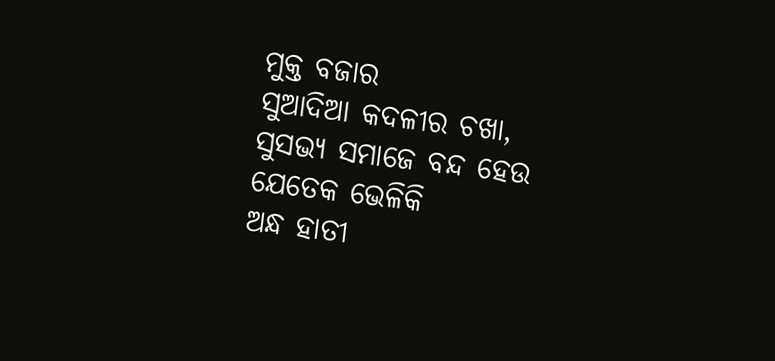ମୁକ୍ତ ବଜାର
ସୁଆଦିଆ କଦଳୀର ଚଖା,
ସୁସଭ୍ୟ ସମାଜେ ବନ୍ଦ ହେଉ
ଯେତେକ ଭେଳିକି
ଅନ୍ଧ ହାତୀ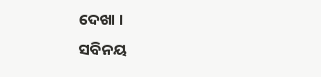ଦେଖା ।
ସବିନୟ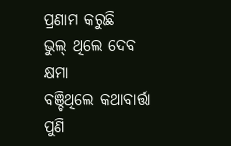ପ୍ରଣାମ କରୁଛି
ଭୁଲ୍ ଥିଲେ ଦେବ କ୍ଷମା
ବଞ୍ଚିଥିଲେ କଥାବାର୍ତ୍ତା
ପୁଣି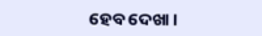ହେବ ଦେଖା ।